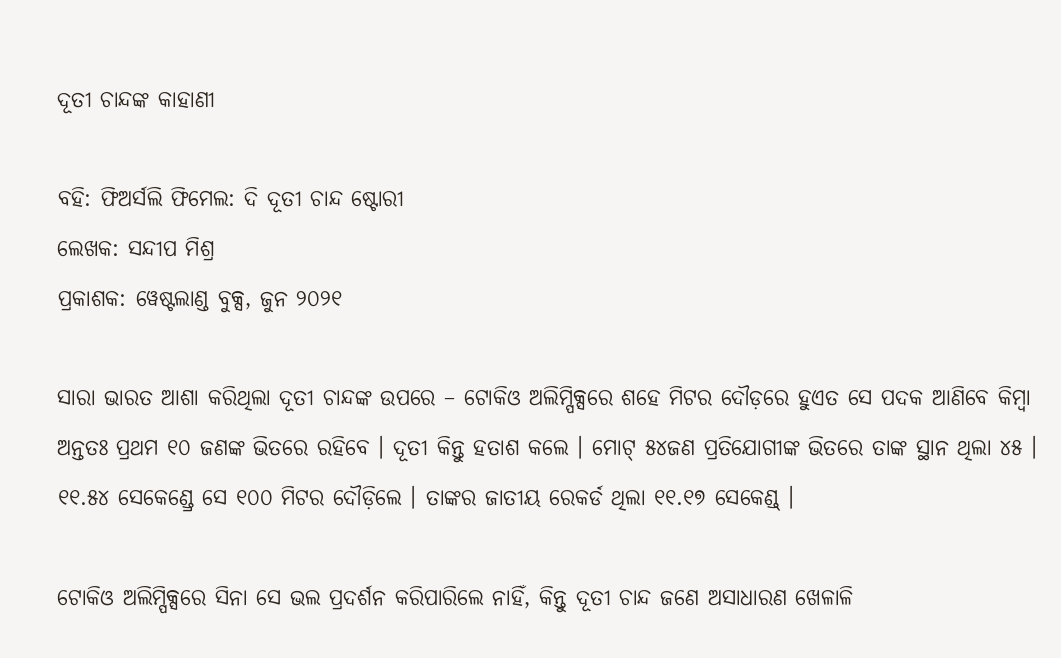ଦୂତୀ ଚାନ୍ଦଙ୍କ କାହାଣୀ

ବହି: ଫିଅର୍ସଲି ଫିମେଲ: ଦି ଦୂତୀ ଚାନ୍ଦ ଷ୍ଟୋରୀ
ଲେଖକ: ସନ୍ଦୀପ ମିଶ୍ର
ପ୍ରକାଶକ: ୱେଷ୍ଟଲାଣ୍ଡ ବୁକ୍ସ, ଜୁନ ୨୦୨୧

ସାରା ଭାରତ ଆଶା କରିଥିଲା ଦୂତୀ ଚାନ୍ଦଙ୍କ ଉପରେ – ଟୋକିଓ ଅଲିମ୍ପିକ୍ସରେ ଶହେ ମିଟର ଦୌଡ଼ରେ ହୁଏତ ସେ ପଦକ ଆଣିବେ କିମ୍ବା ଅନ୍ତତଃ ପ୍ରଥମ ୧୦ ଜଣଙ୍କ ଭିତରେ ରହିବେ । ଦୂତୀ କିନ୍ତୁ ହତାଶ କଲେ । ମୋଟ୍ ୫୪ଜଣ ପ୍ରତିଯୋଗୀଙ୍କ ଭିତରେ ତାଙ୍କ ସ୍ଥାନ ଥିଲା ୪୫ । ୧୧.୫୪ ସେକେଣ୍ଡ୍ରେ ସେ ୧୦୦ ମିଟର ଦୌଡ଼ିଲେ । ତାଙ୍କର ଜାତୀୟ ରେକର୍ଡ ଥିଲା ୧୧.୧୭ ସେକେଣ୍ଡ୍ ।

ଟୋକିଓ ଅଲିମ୍ପିକ୍ସରେ ସିନା ସେ ଭଲ ପ୍ରଦର୍ଶନ କରିପାରିଲେ ନାହିଁ, କିନ୍ତୁ ଦୂତୀ ଚାନ୍ଦ ଜଣେ ଅସାଧାରଣ ଖେଳାଳି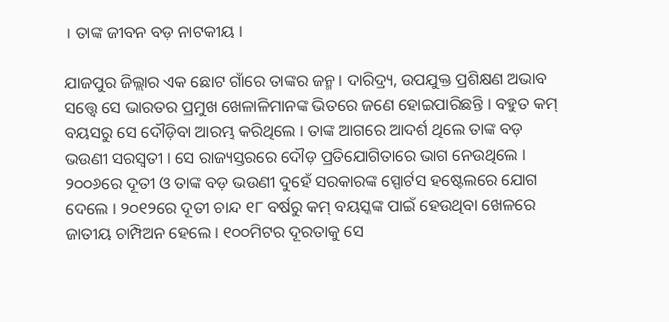। ତାଙ୍କ ଜୀବନ ବଡ଼ ନାଟକୀୟ ।

ଯାଜପୁର ଜିଲ୍ଲାର ଏକ ଛୋଟ ଗାଁରେ ତାଙ୍କର ଜନ୍ମ । ଦାରିଦ୍ର୍ୟ, ଉପଯୁକ୍ତ ପ୍ରଶିକ୍ଷଣ ଅଭାବ ସତ୍ତ୍ୱେ ସେ ଭାରତର ପ୍ରମୁଖ ଖେଳାଳିମାନଙ୍କ ଭିତରେ ଜଣେ ହୋଇପାରିଛନ୍ତି । ବହୁତ କମ୍ ବୟସରୁ ସେ ଦୌଡ଼ିବା ଆରମ୍ଭ କରିଥିଲେ । ତାଙ୍କ ଆଗରେ ଆଦର୍ଶ ଥିଲେ ତାଙ୍କ ବଡ଼ ଭଉଣୀ ସରସ୍ୱତୀ । ସେ ରାଜ୍ୟସ୍ତରରେ ଦୌଡ଼ ପ୍ରତିଯୋଗିତାରେ ଭାଗ ନେଉଥିଲେ । ୨୦୦୬ରେ ଦୂତୀ ଓ ତାଙ୍କ ବଡ଼ ଭଉଣୀ ଦୁହେଁ ସରକାରଙ୍କ ସ୍ପୋର୍ଟସ ହଷ୍ଟେଲରେ ଯୋଗ ଦେଲେ । ୨୦୧୨ରେ ଦୂତୀ ଚାନ୍ଦ ୧୮ ବର୍ଷରୁ କମ୍ ବୟସ୍କଙ୍କ ପାଇଁ ହେଉଥିବା ଖେଳରେ ଜାତୀୟ ଚାମ୍ପିଅନ ହେଲେ । ୧୦୦ମିଟର ଦୂରତାକୁ ସେ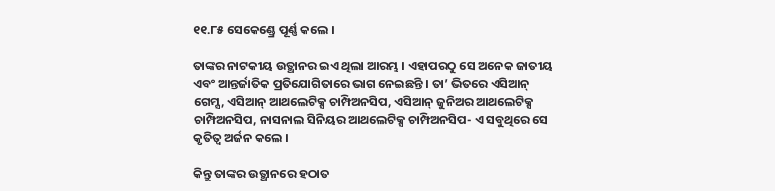୧୧.୮୫ ସେକେଣ୍ଡ୍ରେ ପୂର୍ଣ୍ଣ କଲେ ।

ତାଙ୍କର ନାଟକୀୟ ଉତ୍ଥାନର ଇଏ ଥିଲା ଆରମ୍ଭ । ଏହାପରଠୁ ସେ ଅନେକ ଜାତୀୟ ଏବଂ ଆନ୍ତର୍ଜାତିକ ପ୍ରତିଯୋଗିତାରେ ଭାଗ ନେଇଛନ୍ତି । ତା’ ଭିତରେ ଏସିଆନ୍ ଗେମ୍ସ, ଏସିଆନ୍ ଆଥଲେଟିକ୍ସ ଚାମ୍ପିଅନସିପ, ଏସିଆନ୍ ଜୁନିଅର ଆଥଲେଟିକ୍ସ ଚାମ୍ପିଅନସିପ, ନାସନାଲ ସିନିୟର ଆଥଲେଟିକ୍ସ ଚାମ୍ପିଅନସିପ- ଏ ସବୁଥିରେ ସେ କୃତିତ୍ୱ ଅର୍ଜନ କଲେ ।

କିନ୍ତୁ ତାଙ୍କର ଉତ୍ଥାନରେ ହଠାତ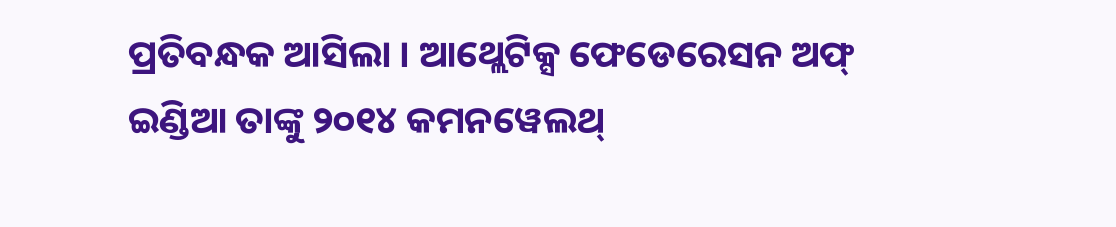ପ୍ରତିବନ୍ଧକ ଆସିଲା । ଆଥ୍ଲେଟିକ୍ସ ଫେଡେରେସନ ଅଫ୍ ଇଣ୍ଡିଆ ତାଙ୍କୁ ୨୦୧୪ କମନୱେଲଥ୍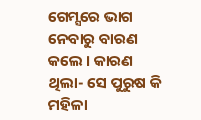ଗେମ୍ସରେ ଭାଗ ନେବାରୁ ବାରଣ କଲେ । କାରଣ ଥିଲା- ସେ ପୁରୁଷ କି ମହିଳା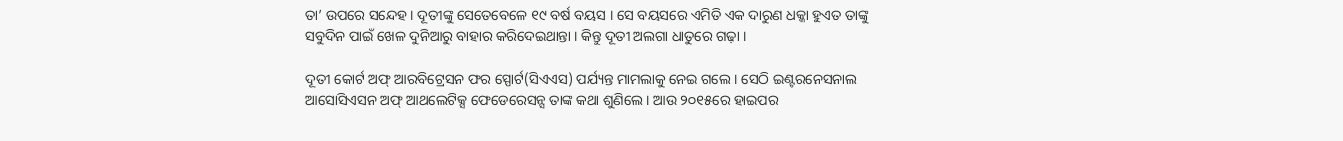ତା’ ଉପରେ ସନ୍ଦେହ । ଦୂତୀଙ୍କୁ ସେତେବେଳେ ୧୯ ବର୍ଷ ବୟସ । ସେ ବୟସରେ ଏମିତି ଏକ ଦାରୁଣ ଧକ୍କା ହୁଏତ ତାଙ୍କୁ ସବୁଦିନ ପାଇଁ ଖେଳ ଦୁନିଆରୁ ବାହାର କରିଦେଇଥାନ୍ତା । କିନ୍ତୁ ଦୂତୀ ଅଲଗା ଧାତୁରେ ଗଢ଼ା ।

ଦୂତୀ କୋର୍ଟ ଅଫ୍ ଆରବିଟ୍ରେସନ ଫର ସ୍ପୋର୍ଟ(ସିଏଏସ) ପର୍ଯ୍ୟନ୍ତ ମାମଲାକୁ ନେଇ ଗଲେ । ସେଠି ଇଣ୍ଟରନେସନାଲ ଆସୋସିଏସନ ଅଫ୍ ଆଥଲେଟିକ୍ସ ଫେଡେରେସନ୍ସ ତାଙ୍କ କଥା ଶୁଣିଲେ । ଆଉ ୨୦୧୫ରେ ହାଇପର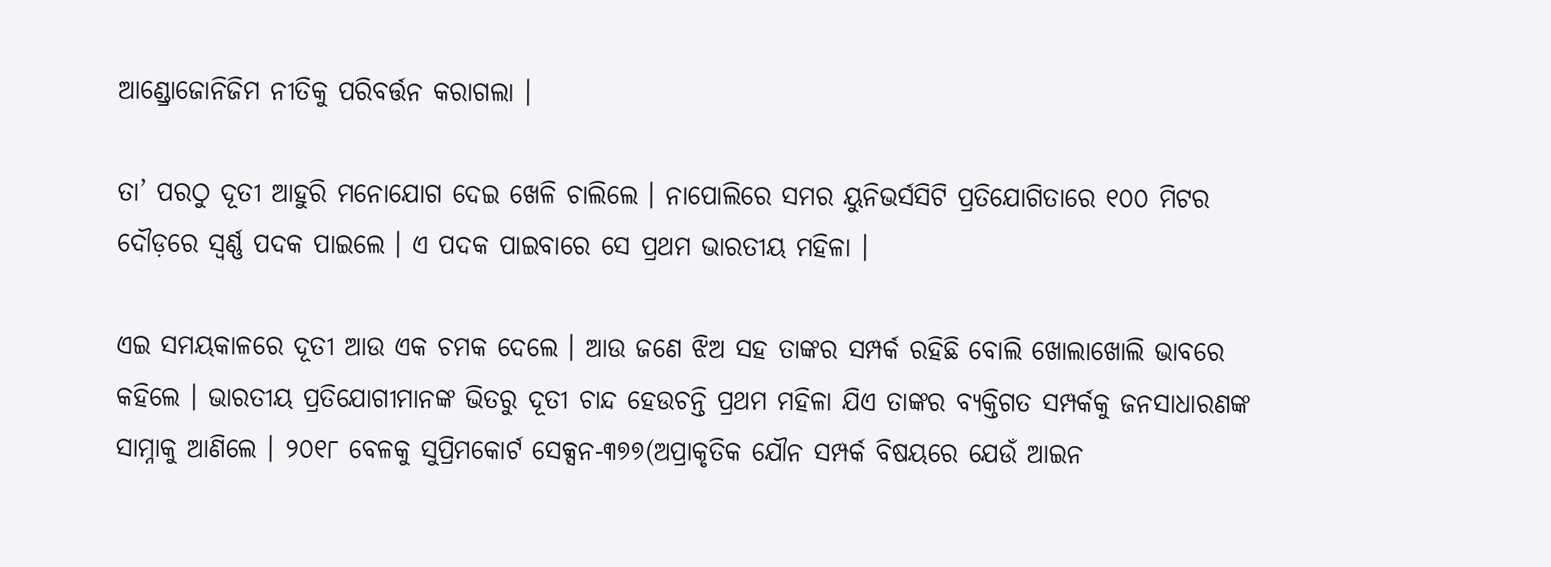ଆଣ୍ଡ୍ରୋଜୋନିଜିମ ନୀତିକୁ ପରିବର୍ତ୍ତନ କରାଗଲା ।

ତା’ ପରଠୁ ଦୂତୀ ଆହୁରି ମନୋଯୋଗ ଦେଇ ଖେଳି ଚାଲିଲେ । ନାପୋଲିରେ ସମର ୟୁନିଭର୍ସସିଟି ପ୍ରତିଯୋଗିତାରେ ୧୦୦ ମିଟର ଦୌଡ଼ରେ ସ୍ୱର୍ଣ୍ଣ ପଦକ ପାଇଲେ । ଏ ପଦକ ପାଇବାରେ ସେ ପ୍ରଥମ ଭାରତୀୟ ମହିଳା ।

ଏଇ ସମୟକାଳରେ ଦୂତୀ ଆଉ ଏକ ଚମକ ଦେଲେ । ଆଉ ଜଣେ ଝିଅ ସହ ତାଙ୍କର ସମ୍ପର୍କ ରହିଛି ବୋଲି ଖୋଲାଖୋଲି ଭାବରେ କହିଲେ । ଭାରତୀୟ ପ୍ରତିଯୋଗୀମାନଙ୍କ ଭିତରୁ ଦୂତୀ ଚାନ୍ଦ ହେଉଚନ୍ତି ପ୍ରଥମ ମହିଳା ଯିଏ ତାଙ୍କର ବ୍ୟକ୍ତିଗତ ସମ୍ପର୍କକୁ ଜନସାଧାରଣଙ୍କ ସାମ୍ନାକୁ ଆଣିଲେ । ୨୦୧୮ ବେଳକୁ ସୁପ୍ରିମକୋର୍ଟ ସେକ୍ସନ-୩୭୭(ଅପ୍ରାକୃତିକ ଯୌନ ସମ୍ପର୍କ ବିଷୟରେ ଯେଉଁ ଆଇନ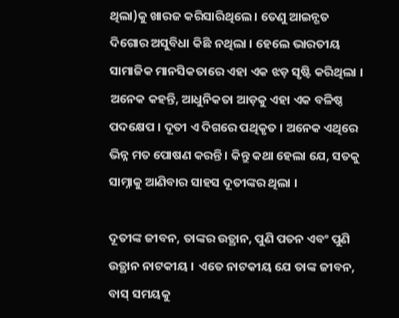ଥିଲା)କୁ ଖାରଜ କରିସାରିଥିଲେ । ତେଣୁ ଆଇନ୍ଗତ ଦିଗୋର ଅସୁବିଧା କିଛି ନଥିଲା । ହେଲେ ଭାରତୀୟ ସାମାଜିକ ମାନସିକତାରେ ଏହା ଏକ ଝଡ଼ ସୃଷ୍ଟି କରିଥିଲା । ଅନେକ କହନ୍ତି, ଆଧୁନିକତା ଆଡ଼କୁ ଏହା ଏକ ବଳିଷ୍ଠ ପଦକ୍ଷେପ । ଦୂତୀ ଏ ଦିଗରେ ପଥିକୃତ । ଅନେକ ଏଥିରେ ଭିନ୍ନ ମତ ପୋଷଣ କରନ୍ତି । କିନ୍ତୁ କଥା ହେଲା ଯେ, ସତକୁ ସାମ୍ନାକୁ ଆଣିବାର ସାହସ ଦୂତୀଙ୍କର ଥିଲା ।

ଦୂତୀଙ୍କ ଜୀବନ, ତାଙ୍କର ଉତ୍ଥାନ, ପୁଣି ପତନ ଏବଂ ପୁଣି ଉତ୍ଥାନ ନାଟକୀୟ । ଏତେ ନାଟକୀୟ ଯେ ତାଙ୍କ ଜୀବନ, ବାସ୍ ସମୟକୁ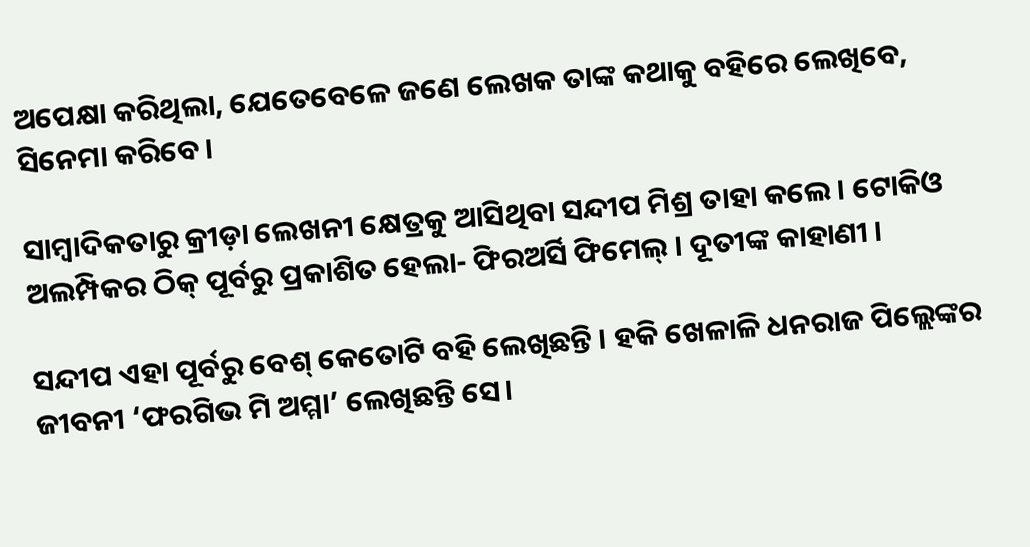ଅପେକ୍ଷା କରିଥିଲା, ଯେତେବେଳେ ଜଣେ ଲେଖକ ତାଙ୍କ କଥାକୁ ବହିରେ ଲେଖିବେ, ସିନେମା କରିବେ।

ସାମ୍ବାଦିକତାରୁ କ୍ରୀଡ଼ା ଲେଖନୀ କ୍ଷେତ୍ରକୁ ଆସିଥିବା ସନ୍ଦୀପ ମିଶ୍ର ତାହା କଲେ । ଟୋକିଓ ଅଲମ୍ପିକର ଠିକ୍ ପୂର୍ବରୁ ପ୍ରକାଶିତ ହେଲା- ଫିରଅର୍ସି ଫିମେଲ୍ । ଦୂତୀଙ୍କ କାହାଣୀ ।

ସନ୍ଦୀପ ଏହା ପୂର୍ବରୁ ବେଶ୍ କେତୋଟି ବହି ଲେଖିଛନ୍ତି । ହକି ଖେଳାଳି ଧନରାଜ ପିଲ୍ଲେଙ୍କର ଜୀବନୀ ‘ଫରଗିଭ ମି ଅମ୍ମା’ ଲେଖିଛନ୍ତି ସେ।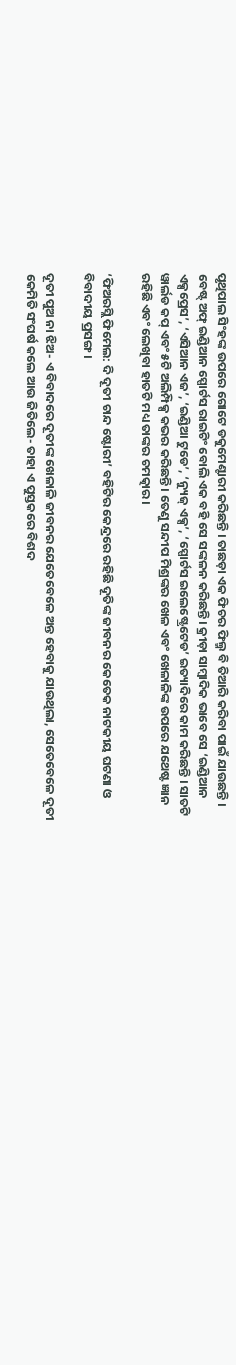ପୃଥିପାଲ ସିଂହଙ୍କ ଉପରେ ଗୋଟେ ଡକୁମେଣ୍ଟାରୀ କରିଛନ୍ତି । ତାଛଡ଼ା ଏକ ଫିଚର ଫିଲ୍ମ ବି ତିଆରି କରିବା ପାଇଁ ଯାଉଛନ୍ତି । ବେଷ୍ଟ୍ ଅଫ୍ ଇଣ୍ଡିଆନ ସ୍ପୋର୍ଟସ ରାଇଟିଂ ବୋଲି ଏକ ବହି ସେ ସଙ୍କଳନ କରିଛନ୍ତି। କ୍ରୀଡ଼ା ସାମ୍ବାଦିକ ଭାବେ ସେ ‘ଇଣ୍ଡିଆନ ଏକ୍ସପ୍ରେସ’, ‘ଏସିଆନ ଏଜ’, ‘ଇଣ୍ଡିଆ ଟୁଡେ’, ‘ନ୍ୟୁଜ୍ ଏକ୍ସ’, ‘ସ୍ପୋର୍ଟସ ଇଲେଷ୍ଟ୍ରେଟେଡ’ ଇତ୍ୟାଦିରେ କାମ କରିଛନ୍ତି । ସାତଟି ୱାର୍ଲଡ କପ୍ ଏବଂ ୫ଟି ଅଲିମ୍ପିକ୍ସ କଭର କରିଛନ୍ତି । ତେଣୁ ସନ୍ଦୀପ ମିଶ୍ରଙ୍କର ଖେଳ ଏବଂ ଖେଳାଳିଙ୍କ ଉପରେ ଯଥେଷ୍ଟ ଜ୍ଞାନ ରହିଛି ଏବଂ ଲେଖିବା ହାତଟି ମଧ୍ୟ ତାଙ୍କର ଚମତ୍କାର।

‘ଫିଅରସ୍ଲି ଫିମେଲ: ଦି ଦୂତୀ ଚାନ୍ଦ ଷ୍ଟୋରୀ’ ବହିଟିର କେନ୍ଦ୍ରରେ ରହିଛି ଦୂତିଙ୍କ ଜୀବନର କେତେକ ନାଟକୀୟ ଘଟଣା ଓ ବିବାଦୀୟ ପ୍ରସଙ୍ଗ ।

ଦୂତୀ ପୁଅ ନା ଝିଅ- ଏ ବିବାଦରେ ଦୂତୀଙ୍କ ଖେଳାଳି ଜୀବନର ଯେତେବେଳେ ଅନ୍ତ ହେବାକୁ ଯାଉଥିଲା, ସେତେବେଳେ ଦୂତୀ କେମିତି ସଂଘର୍ଷ କଲେ ଆଉ ଜିତିଲେ- ତାହା ଏ ପୁସ୍ତକରେ ବିଶଦ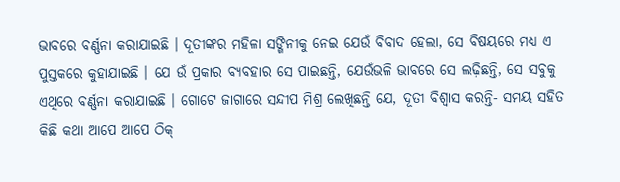ଭାବରେ ବର୍ଣ୍ଣନା କରାଯାଇଛି । ଦୂତୀଙ୍କର ମହିଳା ସଙ୍ଗିନୀକୁ ନେଇ ଯେଉଁ ବିବାଦ ହେଲା, ସେ ବିଷୟରେ ମଧ୍ୟ ଏ ପୁସ୍ତକରେ କୁହାଯାଇଛି । ଯେ ଉଁ ପ୍ରକାର ବ୍ୟବହାର ସେ ପାଇଛନ୍ତି, ଯେଉଁଭଳି ଭାବରେ ସେ ଲଢ଼ିଛନ୍ତି, ସେ ସବୁକୁ ଏଥିରେ ବର୍ଣ୍ଣନା କରାଯାଇଛି । ଗୋଟେ ଜାଗାରେ ସନ୍ଦୀପ ମିଶ୍ର ଲେଖିଛନ୍ତି ଯେ, ଦୂତୀ ବିଶ୍ୱାସ କରନ୍ତି- ସମୟ ସହିତ କିଛି କଥା ଆପେ ଆପେ ଠିକ୍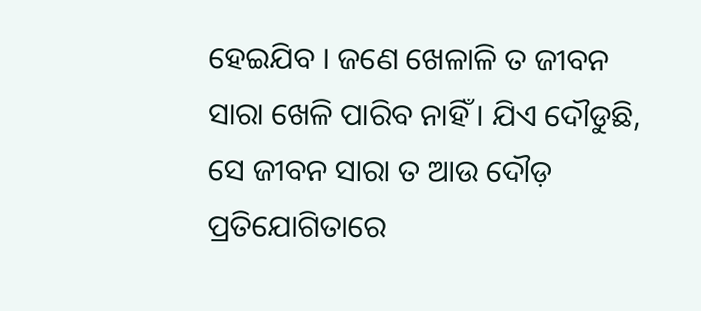ହେଇଯିବ । ଜଣେ ଖେଳାଳି ତ ଜୀବନ ସାରା ଖେଳି ପାରିବ ନାହିଁ । ଯିଏ ଦୌଡୁଛି, ସେ ଜୀବନ ସାରା ତ ଆଉ ଦୌଡ଼ ପ୍ରତିଯୋଗିତାରେ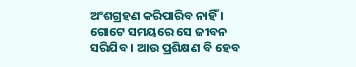ଅଂଶଗ୍ରହଣ କରିପାରିବ ନାହିଁ । ଗୋଟେ ସମୟରେ ସେ ଜୀବନ ସରିଯିବ । ଆଉ ପ୍ରଶିକ୍ଷଣ ବି ହେବ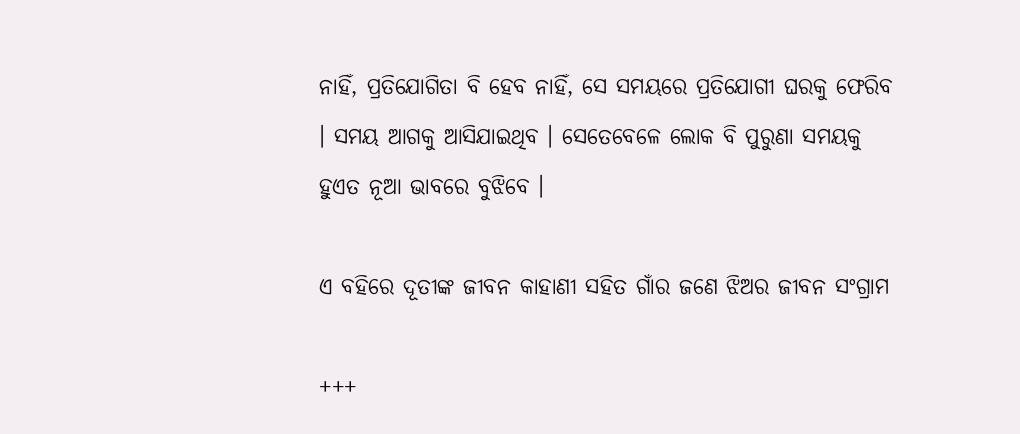ନାହିଁ, ପ୍ରତିଯୋଗିତା ବି ହେବ ନାହିଁ, ସେ ସମୟରେ ପ୍ରତିଯୋଗୀ ଘରକୁ ଫେରିବ । ସମୟ ଆଗକୁ ଆସିଯାଇଥିବ । ସେତେବେଳେ ଲୋକ ବି ପୁରୁଣା ସମୟକୁ ହୁଏତ ନୂଆ ଭାବରେ ବୁଝିବେ ।

ଏ ବହିରେ ଦୂତୀଙ୍କ ଜୀବନ କାହାଣୀ ସହିତ ଗାଁର ଜଣେ ଝିଅର ଜୀବନ ସଂଗ୍ରାମ

+++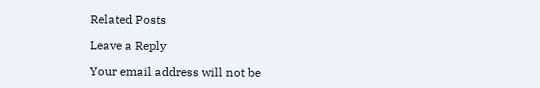Related Posts

Leave a Reply

Your email address will not be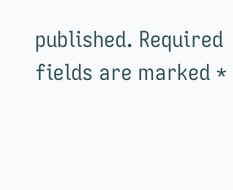published. Required fields are marked *